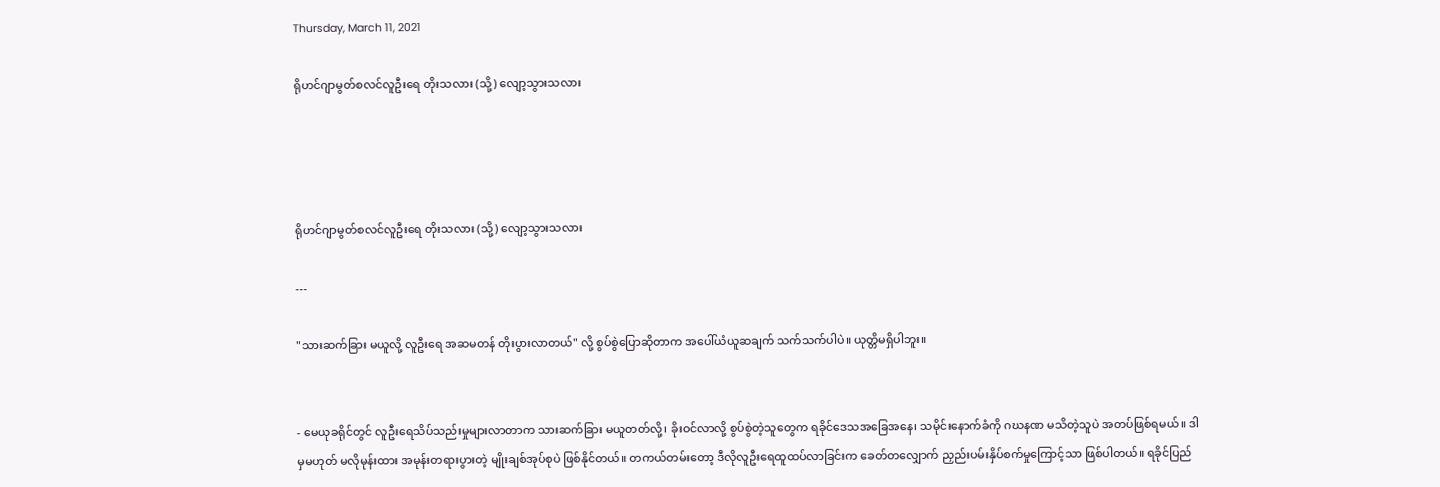Thursday, March 11, 2021

ရိုဟင်ဂျာမွတ်စလင်လူဦးရေ တိုးသလား (သို့) လျော့သွားသလား




ရိုဟင်ဂျာမွတ်စလင်လူဦးရေ တိုးသလား (သို့) လျော့သွားသလား

---

"သားဆက်ခြား မယူလို့ လူဦးရေ အဆမတန် တိုးပွားလာတယ်" လို့ စွပ်စွဲပြောဆိုတာက အပေါ်ယံယူဆချက် သက်သက်ပါပဲ။ ယုတ္တိမရှိပါဘူး။


- မေယုခရိုင်တွင် လူဦးရေသိပ်သည်းမှုများလာတာက သားဆက်ခြား မယူတတ်လို့၊ ခိုးဝင်လာလို့ စွပ်စွဲတဲ့သူတွေက ရခိုင်ဒေသအခြေအနေ၊ သမိုင်းနောက်ခံကို ဂဃနဏ မသိတဲ့သူပဲ အတပ်ဖြစ်ရမယ်။ ဒါမှမဟုတ် မလိုမုန်းထား အမုန်းတရားပွားတဲ့ မျိုးချစ်အုပ်စုပဲ ဖြစ်နိုင်တယ်။ တကယ်တမ်းတော့ ဒီလိုလူဦးရေထူထပ်လာခြင်းက ခေတ်တလျှောက် ညှည်းပမ်းနှိပ်စက်မှုကြောင့်သာ ဖြစ်ပါတယ်။ ရခိုင်ပြည်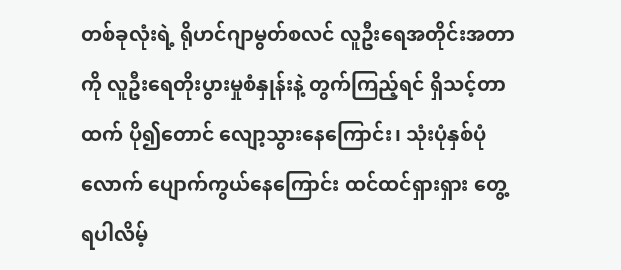တစ်ခုလုံးရဲ့ ရိုဟင်ဂျာမွတ်စလင် လူဦးရေအတိုင်းအတာကို လူဦးရေတိုးပွားမှုစံနှုန်းနဲ့ တွက်ကြည့်ရင် ရှိသင့်တာထက် ပို၍တောင် လျော့သွားနေကြောင်း၊ သုံးပုံနှစ်ပုံလောက် ပျောက်ကွယ်နေကြောင်း ထင်ထင်ရှားရှား တွေ့ရပါလိမ့်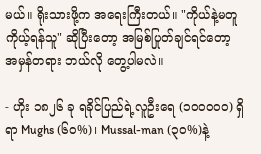မယ်။ ရိုးသားဖို့က အရေးကြီးတယ်။ "ကိုယ်နဲ့မတူ ကိုယ့်ရန်သူ" ဆိုပြီးတော့ အမြစ်ပြုတ်ချင်ရင်တော့ အမှန်တရား ဘယ်လို တွေ့ပါမလဲ။

- ဟိုး ၁၈၂၆ ခု ရခိုင်ပြည်ရဲ့လူဦးရေ (၁၀၀၀၀၀) ရှိရာ Mughs (၆၀%)၊ Mussal-man (၃၀%)နဲ့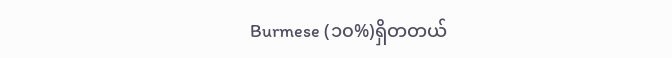Burmese (၁၀%)ရှိတတယ်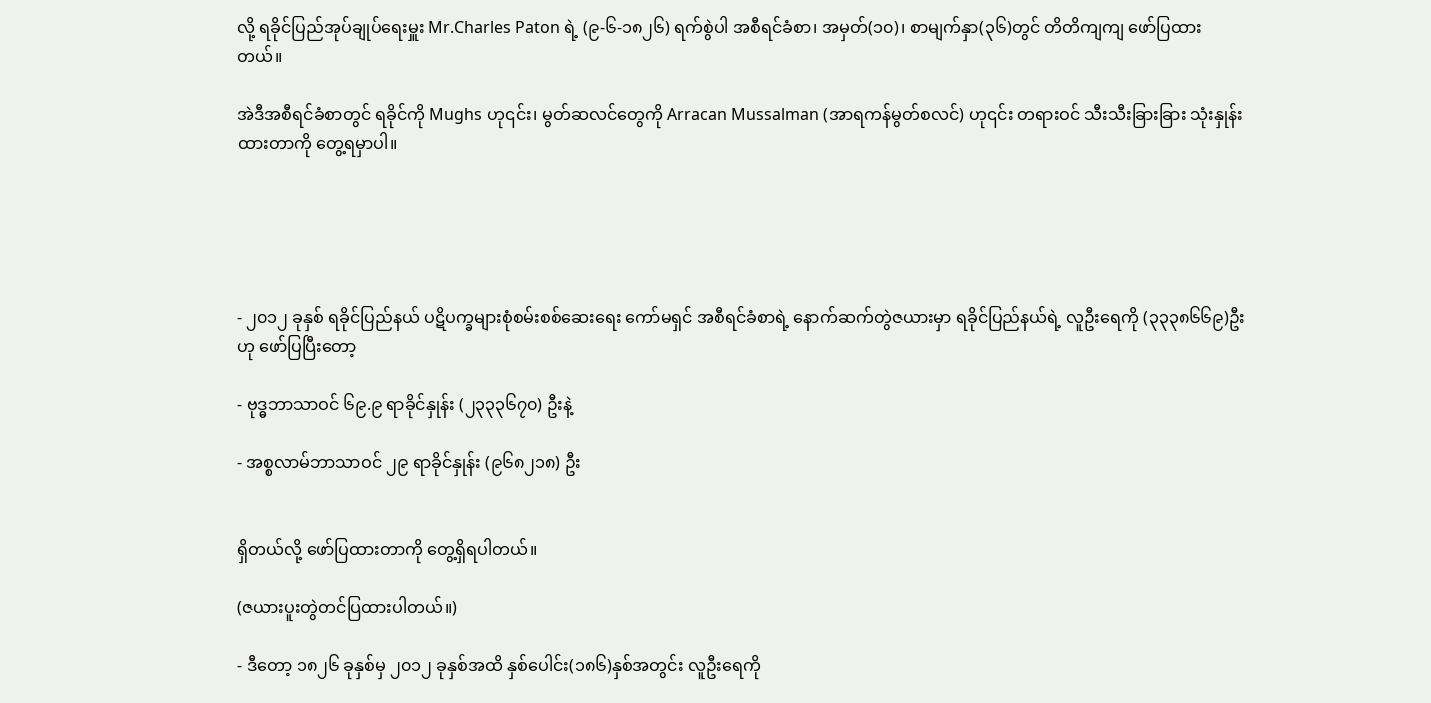လို့ ရခိုင်ပြည်အုပ်ချုပ်ရေးမှူး Mr.Charles Paton ရဲ့ (၉-၆-၁၈၂၆) ရက်စွဲပါ အစီရင်ခံစာ၊ အမှတ်(၁၀)၊ စာမျက်နှာ(၃၆)တွင် တိတိကျကျ ဖော်ပြထားတယ်။

အဲဒီအစီရင်ခံစာတွင် ရခိုင်ကို Mughs ဟု၎င်း၊ မွတ်ဆလင်တွေကို Arracan Mussalman (အာရကန်မွတ်စလင်) ဟု၎င်း တရားဝင် သီးသီးခြားခြား သုံးနှုန်းထားတာကို တွေ့ရမှာပါ။





- ၂၀၁၂ ခုနှစ် ရခိုင်ပြည်နယ် ပဋိပက္ခများစုံစမ်းစစ်ဆေးရေး ကော်မရှင် အစီရင်ခံစာရဲ့ နောက်ဆက်တွဲဇယားမှာ ရခိုင်ပြည်နယ်ရဲ့ လူဦးရေကို (၃၃၃၈၆၆၉)ဦး ဟု ဖော်ပြပြီးတော့

- ဗုဒ္ဓဘာသာဝင် ၆၉.၉ ရာခိုင်နှုန်း (၂၃၃၃၆၇၀) ဦးနဲ့

- အစ္စလာမ်ဘာသာဝင် ၂၉ ရာခိုင်နှုန်း (၉၆၈၂၁၈) ဦး


ရှိတယ်လို့ ဖော်ပြထားတာကို တွေ့ရှိရပါတယ်။

(ဇယားပူးတွဲတင်ပြထားပါတယ်။)

- ဒီတော့ ၁၈၂၆ ခုနှစ်မှ ၂၀၁၂ ခုနှစ်အထိ နှစ်ပေါင်း(၁၈၆)နှစ်အတွင်း လူဦးရေကို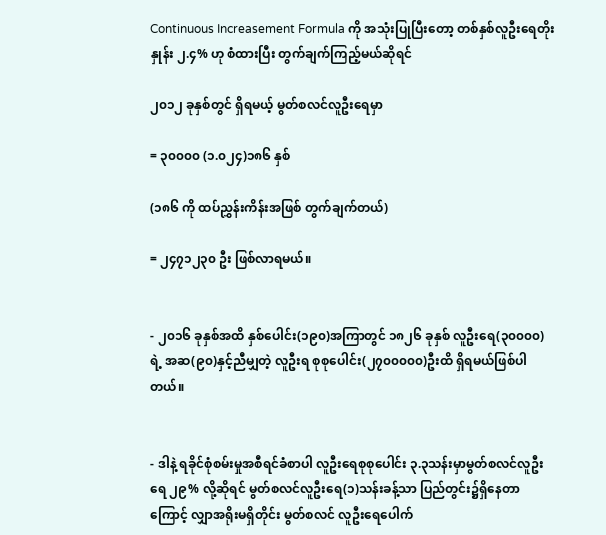Continuous Increasement Formula ကို အသုံးပြုပြီးတော့ တစ်နှစ်လူဦးရေတိုးနှုန်း ၂.၄% ဟု စံထားပြီး တွက်ချက်ကြည့်မယ်ဆိုရင်

၂၀၁၂ ခုနှစ်တွင် ရှိရမယ့် မွတ်စလင်လူဦးရေမှာ

= ၃၀၀၀၀ (၁.၀၂၄)၁၈၆ နှစ်

(၁၈၆ ကို ထပ်ညွှန်းကိန်းအဖြစ် တွက်ချက်တယ်)

= ၂၄၇၁၂၃၀ ဦး ဖြစ်လာရမယ်။


- ၂၀၁၆ ခုနှစ်အထိ နှစ်ပေါင်း(၁၉၀)အကြာတွင် ၁၈၂၆ ခုနှစ် လူဦးရေ(၃၀၀၀၀)ရဲ့ အဆ(၉၀)နှင့်ညီမျှတဲ့ လူဦးရ စုစုပေါင်း(၂၇၀၀၀၀၀)ဦးထိ ရှိရမယ်ဖြစ်ပါတယ်။


- ဒါနဲ့ ရခိုင်စုံစမ်းမှုအစီရင်ခံစာပါ လူဦးရေစုစုပေါင်း ၃.၃သန်းမှာမွတ်စလင်လူဦးရေ ၂၉% လို့ဆိုရင် မွတ်စလင်လူဦးရေ(၁)သန်းခန့်သာ ပြည်တွင်း၌ရှိနေတာကြောင့် လျှာအရိုးမရှိတိုင်း မွတ်စလင် လူဦးရေပေါက်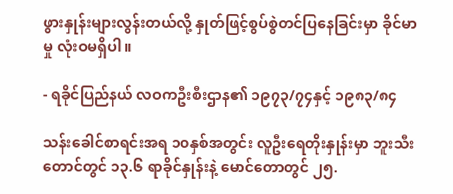ဖွားနှုန်းများလွန်းတယ်လို့ နှုတ်ဖြင့်စွပ်စွဲတင်ပြနေခြင်းမှာ ခိုင်မာမှု လုံးဝမရှိပါ။

- ရခိုင်ပြည်နယ် လဝကဦးစီးဌာန၏ ၁၉၇၃/၇၄နှင့် ၁၉၈၃/၈၄

သန်းခေါင်စာရင်းအရ ၁၀နှစ်အတွင်း လူဦးရေတိုးနှုန်းမှာ ဘူးသီးတောင်တွင် ၁၃.၆ ရာခိုင်နှုန်းနဲ့ မောင်တောတွင် ၂၅.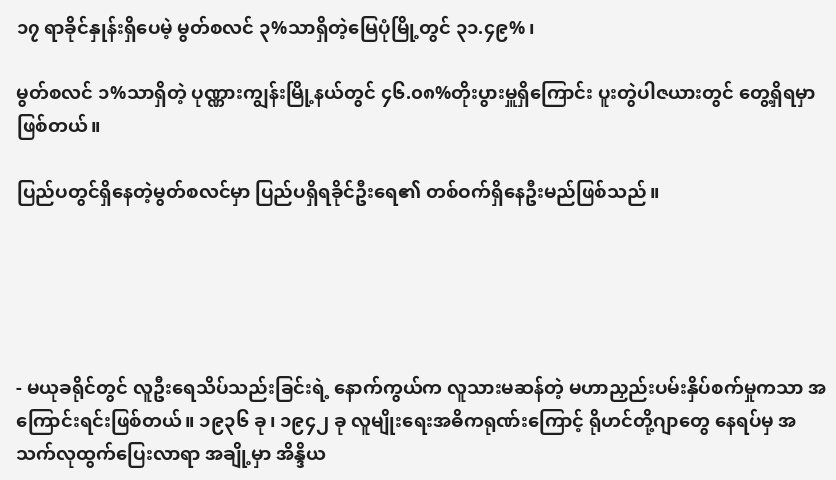၁၇ ရာခိုင်နှုန်းရှိပေမဲ့ မွတ်စလင် ၃%သာရှိတဲ့မြေပုံမြို့တွင် ၃၁.၄၉% ၊

မွတ်စလင် ၁%သာရှိတဲ့ ပုဏ္ဏားကျွန်းမြို့နယ်တွင် ၄၆.၀၈%တိုးပွားမှူရှိကြောင်း ပူးတွဲပါဇယားတွင် တွေ့ရှိရမှာဖြစ်တယ်။

ပြည်ပတွင်ရှိနေတဲ့မွတ်စလင်မှာ ပြည်ပရှိရခိုင်ဦးရေ၏ တစ်ဝက်ရှိနေဦးမည်ဖြစ်သည်။





- မယုခရိုင်တွင် လူဦးရေသိပ်သည်းခြင်းရဲ့ နောက်ကွယ်က လူသားမဆန်တဲ့ မဟာညှည်းပမ်းနှိပ်စက်မှုကသာ အကြောင်းရင်းဖြစ်တယ်။ ၁၉၃၆ ခု၊ ၁၉၄၂ ခု လူမျိုးရေးအဓိကရုဏ်းကြောင့် ရိုဟင်တို့ဂျာတွေ နေရပ်မှ အသက်လုထွက်ပြေးလာရာ အချို့မှာ အိန္ဒိယ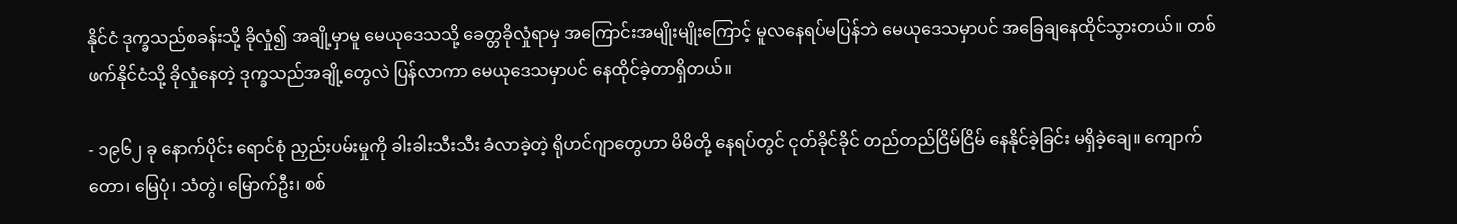နိုင်ငံ ဒုက္ခသည်စခန်းသို့ ခိုလှုံ၍ အချို့မှာမူ မေယုဒေသသို့ ခေတ္တခိုလှုံရာမှ အကြောင်းအမျိုးမျိုးကြောင့် မူလနေရပ်မပြန်ဘဲ မေယုဒေသမှာပင် အခြေချနေထိုင်သွားတယ်။ တစ်ဖက်နိုင်ငံသို့ ခိုလှုံနေတဲ့ ဒုက္ခသည်အချို့တွေလဲ ပြန်လာကာ မေယုဒေသမှာပင် နေထိုင်ခဲ့တာရှိတယ်။

- ၁၉၆၂ ခု နောက်ပိုင်း ရောင်စုံ ညှည်းပမ်းမှုကို ခါးခါးသီးသီး ခံလာခဲ့တဲ့ ရိုဟင်ဂျာတွေဟာ မိမိတို့ နေရပ်တွင် ငုတ်ခိုင်ခိုင် တည်တည်ငြိမ်ငြိမ် နေနိုင်ခဲ့ခြင်း မရှိခဲ့ချေ။ ကျောက်တော၊ မြေပုံ၊ သံတွဲ၊ မြောက်ဦး၊ စစ်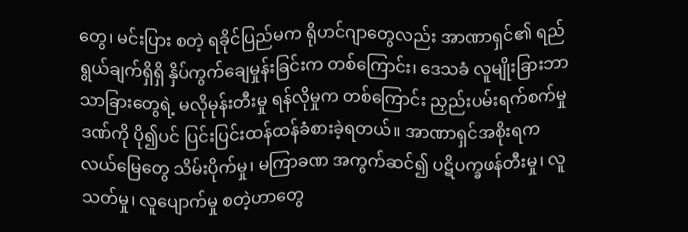တွေ၊ မင်းပြား စတဲ့ ရခိုင်ပြည်မက ရိုဟင်ဂျာတွေလည်း အာဏာရှင်၏ ရည်ရွယ်ချက်ရှိရှိ နှိပ်ကွက်ချေမှုန်းခြင်းက တစ်ကြောင်း၊ ဒေသခံ လူမျိုးခြားဘာသာခြားတွေရဲ့ မလိုမုန်းတီးမှု ရန်လိုမှုက တစ်ကြောင်း ညှည်းပမ်းရက်စက်မှုဒဏ်ကို ပို၍ပင် ပြင်းပြင်းထန်ထန်ခံစားခဲ့ရတယ်။ အာဏာရှင်အစိုးရက လယ်မြေတွေ သိမ်းပိုက်မှု၊ မကြာခဏ အကွက်ဆင်၍ ပဋိပက္ခဖန်တီးမှု၊ လူသတ်မှု၊ လူပျောက်မှု စတဲ့ဟာတွေ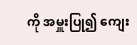ကို အမှူးပြု၍ ကျေး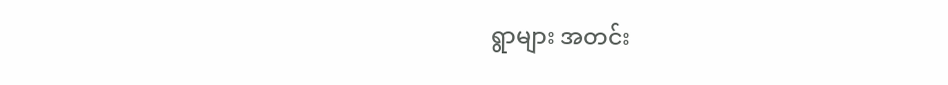ရွာများ အတင်း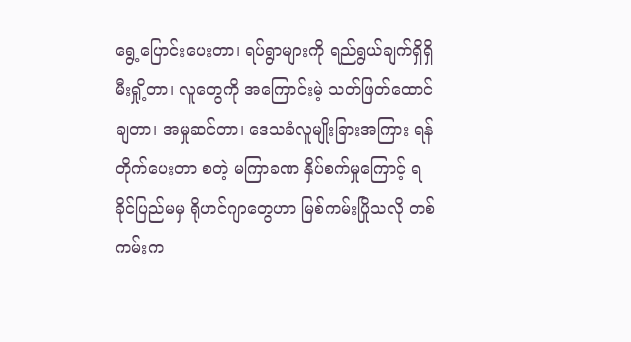ရွေ့ပြောင်းပေးတာ၊ ရပ်ရွာများကို ရည်ရွယ်ချက်ရှိရှိ မီးရှို့တာ၊ လူတွေကို အကြောင်းမဲ့ သတ်ဖြတ်ထောင်ချတာ၊ အမှုဆင်တာ၊ ဒေသခံလူမျိုးခြားအကြား ရန်တိုက်ပေးတာ စတဲ့ မကြာခဏ နှိပ်စက်မှုကြောင့် ရခိုင်ပြည်မမှ ရိုဟင်ဂျာတွေဟာ မြစ်ကမ်းပြိုသလို တစ်ကမ်းက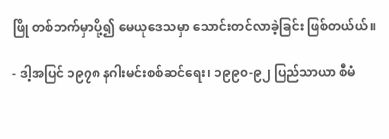ဖြို တစ်ဘက်မှာပို့၍ မေယုဒေသမှာ သောင်းတင်လာခဲ့ခြင်း ဖြစ်တယ်ယ်။

- ဒါ့အပြင် ၁၉၇၈ နဂါးမင်းစစ်ဆင်ရေး၊ ၁၉၉၀-၉၂ ပြည်သာယာ စီမံ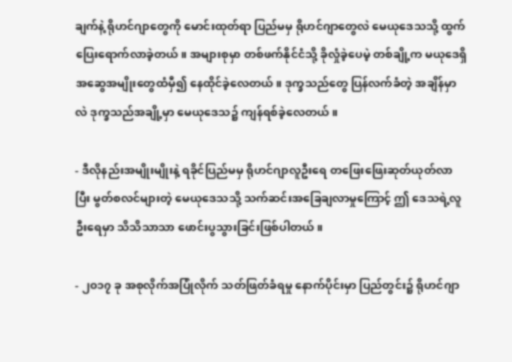ချက်နဲ့ ရိုဟင်ဂျာတွေကို မောင်းထုတ်ရာ ပြည်မမှ ရိုဟင်ဂျာတွေလဲ မေယုဒေသသို့ ထွက်ပြေးရောက်လာခဲ့တယ်။ အများစုမှာ တစ်ဖက်နိုင်ငံသို့ ခိုလှုံခဲ့ပေမဲ့ တစ်ချို့က မယုဒေရှိ အဆွေအမျိုးတွေထံမှီ၍ နေထိုင်ခဲ့လေတယ်။ ဒုက္ခသည်တွေ ပြန်လက်ခံတဲ့ အချိန်မှာလဲ ဒုက္ခသည်အချို့မှာ မေယုဒေသ၌ ကျန်ရစ်ခဲ့လေတယ်။

- ဒီလိုနည်းအမျိုးမျိုးနဲ့ ရခိုင်ပြည်မမှ ရိုဟင်ဂျာလူဦးရေ တဖြေးဖြေးဆုတ်ယုတ်လာပြီး မွတ်စလင်များတဲ့ မေယုဒေသသို့ သက်ဆင်းအခြေချလာမှုကြောင့် ဤ ဒေသရဲ့လူဦးရေမှာ သိသိသာသာ ဖောင်းပွသွားခြင်းဖြစ်ပါတယ်။

- ၂၀၁၇ ခု အစုလိုက်အပြုံလိုက် သတ်ဖြတ်ခံရမှု နောက်ပိုင်းမှာ ပြည်တွင်း၌ ရိုဟင်ဂျာ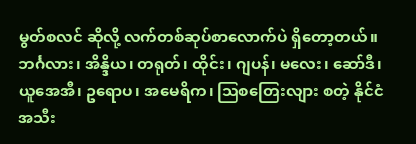မွတ်စလင် ဆိုလို့ လက်တစ်ဆုပ်စာလောက်ပဲ ရှိတော့တယ်။ ဘင်္ဂလား၊ အိန္ဒိယ၊ တရုတ်၊ ထိုင်း၊ ဂျပန်၊ မလေး၊ ဆော်ဒီ၊ ယူအေအီ၊ ဥရောပ၊ အမေရိက၊ ဩစတြေးလျား စတဲ့ နိုင်ငံအသီး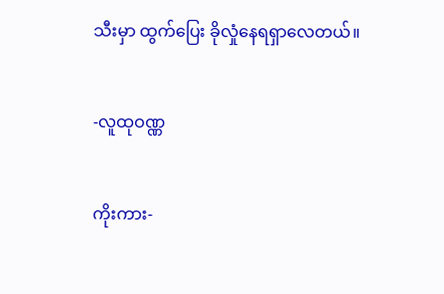သီးမှာ ထွက်ပြေး ခိုလှုံနေရရှာလေတယ်။


-လူထုဝဏ္ဏ


ကိုးကား-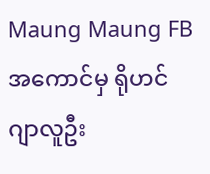Maung Maung FB အကောင်မှ ရိုဟင်ဂျာလူဦး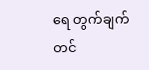ရေ တွက်ချက်တင်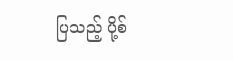ပြသည့် ပို့စ်